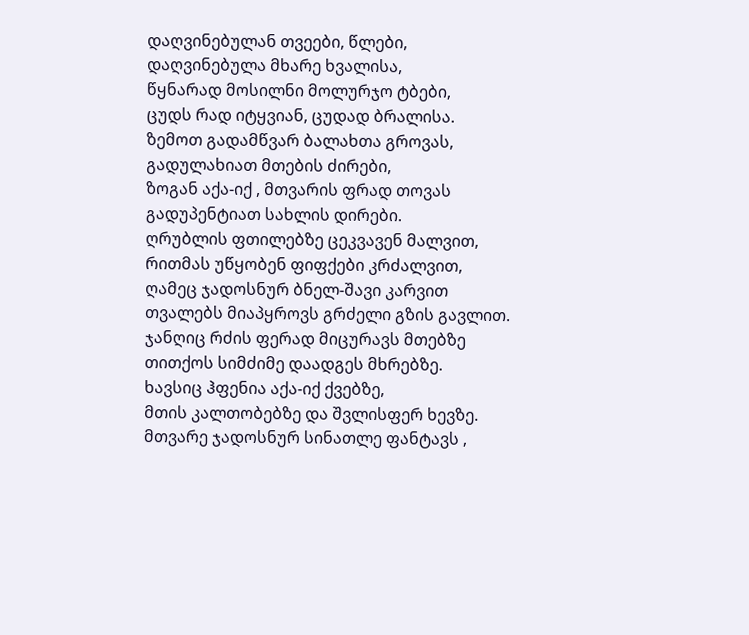დაღვინებულან თვეები, წლები,
დაღვინებულა მხარე ხვალისა,
წყნარად მოსილნი მოლურჯო ტბები,
ცუდს რად იტყვიან, ცუდად ბრალისა.
ზემოთ გადამწვარ ბალახთა გროვას,
გადულახიათ მთების ძირები,
ზოგან აქა-იქ , მთვარის ფრად თოვას
გადუპენტიათ სახლის დირები.
ღრუბლის ფთილებზე ცეკვავენ მალვით,
რითმას უწყობენ ფიფქები კრძალვით,
ღამეც ჯადოსნურ ბნელ-შავი კარვით
თვალებს მიაპყროვს გრძელი გზის გავლით.
ჯანღიც რძის ფერად მიცურავს მთებზე
თითქოს სიმძიმე დაადგეს მხრებზე.
ხავსიც ჰფენია აქა-იქ ქვებზე,
მთის კალთობებზე და შვლისფერ ხევზე.
მთვარე ჯადოსნურ სინათლე ფანტავს ,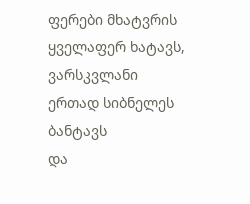ფერები მხატვრის ყველაფერ ხატავს,
ვარსკვლანი ერთად სიბნელეს ბანტავს
და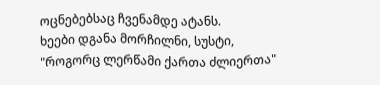ოცნებებსაც ჩვენამდე ატანს.
ხეები დგანა მორჩილნი, სუსტი,
"როგორც ლერწამი ქართა ძლიერთა"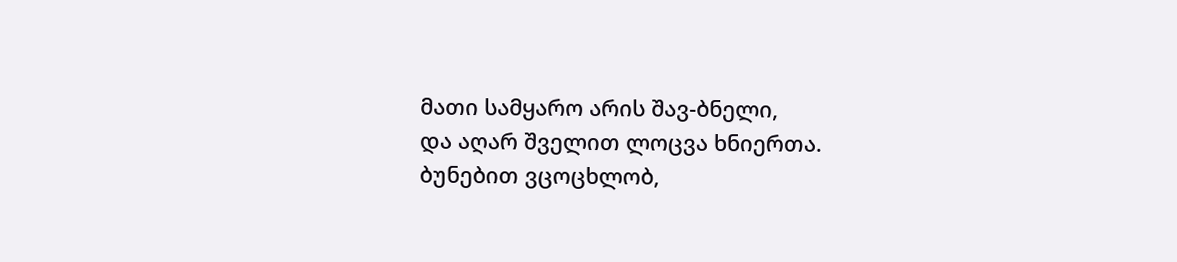მათი სამყარო არის შავ-ბნელი,
და აღარ შველით ლოცვა ხნიერთა.
ბუნებით ვცოცხლობ,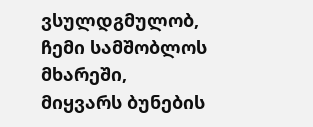ვსულდგმულობ,
ჩემი სამშობლოს მხარეში,
მიყვარს ბუნების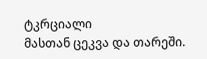ტკრციალი
მასთან ცეკვა და თარეში.